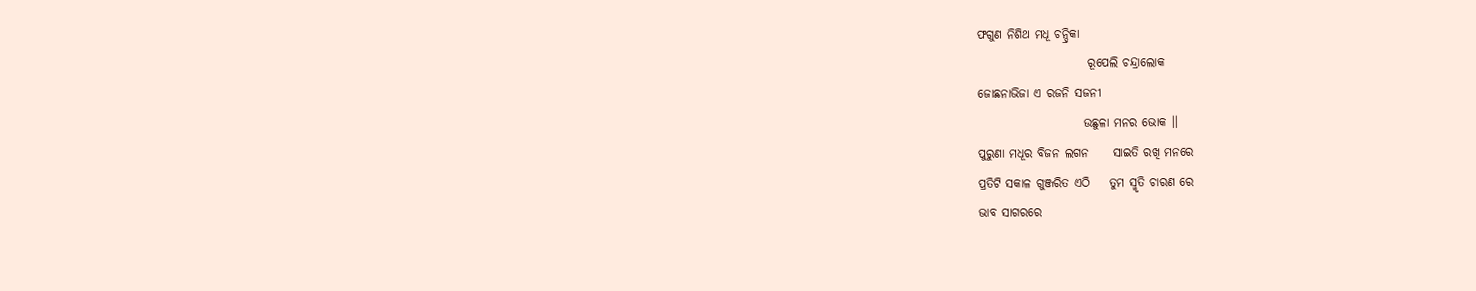ଫଗୁଣ ନିଶିଥ ମଧୂ ଚନ୍ଦ୍ରିକା
                       ରୂପେଲି ଚନ୍ଦ୍ରାଲୋକ
ଜୋଛନାଭିଜା ଏ ରଜନି ସଜନୀ
                      ଉଛୁଳା ମନର ଭୋକ ।।
ପୁରୁଣା ମଧୂର ବିଜନ ଲଗନ     ସାଇତି ରଖି ମନରେ
ପ୍ରତିଟି ସକାଳ ଗୁଞ୍ଜରିତ ଏଠି    ତୁମ ସ୍ମୃତି ଚାରଣ ରେ
ଭାବ ସାଗରରେ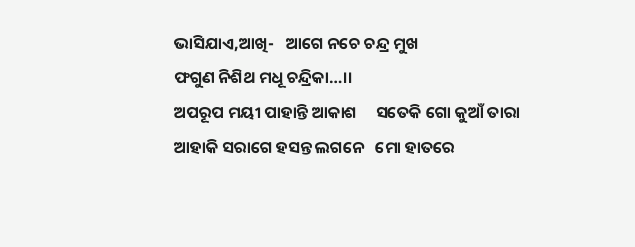ଭାସିଯାଏ,ଆଖି-   ଆଗେ ନଚେ ଚନ୍ଦ୍ର ମୁଖ
ଫଗୁଣ ନିଶିଥ ମଧୂ ଚନ୍ଦ୍ରିକା…।।
ଅପରୂପ ମୟୀ ପାହାନ୍ତି ଆକାଶ     ସତେକି ଗୋ କୁଆଁ ତାରା
ଆହାକି ସରାଗେ ହସନ୍ତ ଲଗନେ   ମୋ ହାତରେ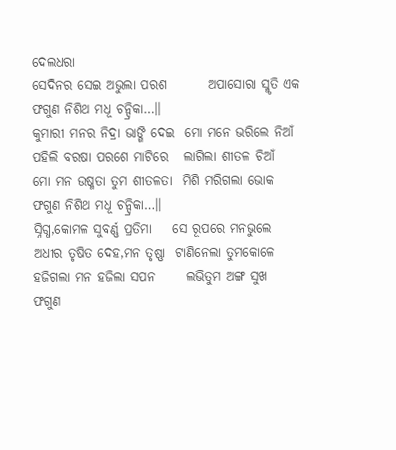ଦେଲଧରା
ସେଦିନର ସେଇ ଅଭୁଲା ପରଶ        ଅପାସୋରା ସ୍ମୃତି ଏକ
ଫଗୁଣ ନିଶିଥ ମଧୂ ଚନ୍ଦ୍ରିକା…।।
କୁମାରୀ ମନର ନିଦ୍ରା ଭାଙ୍ଗି ଦେଇ  ମୋ ମନେ ଭରିଲେ ନିଆଁ
ପହିଲି ବରଷା ପରଶେ ମାଟିରେ   ଲାଗିଲା ଶୀତଳ ଚିଆଁ
ମୋ ମନ ଉଷ୍ମତା ତୁମ ଶୀତଳତା  ମିଶି ମରିଗଲା ଭୋକ
ଫଗୁଣ ନିଶିଥ ମଧୂ ଚନ୍ଦ୍ରିକା…।।
ସ୍ନିଗ୍ଧ,କୋମଳ ସୁବର୍ଣ୍ଣ ପ୍ରତିମା    ସେ ରୂପରେ ମନଭୁଲେ
ଅଧୀର ତୃଷିତ ଦେହ,ମନ ତୃଷ୍ଣା  ଟାଣିନେଲା ତୁମକୋଳେ
ହଜିଗଲା ମନ ହଜିଲା ସପନ      ଲଭିତୁମ ଅଙ୍ଗ ସୁଖ
ଫଗୁଣ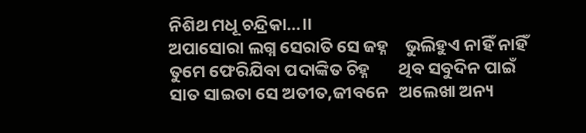ନିଶିଥ ମଧୂ ଚନ୍ଦ୍ରିକା…।।
ଅପାସୋରା ଲଗ୍ନ ସେରାତି ସେ ଜହ୍ନ    ଭୁଲିହୁଏ ନାହିଁ ନାହିଁ
ତୁମେ ଫେରିଯିବା ପଦାଙ୍କିତ ଚିହ୍ନ       ଥିବ ସବୁଦିନ ପାଇଁ
ସାତ ସାଇତା ସେ ଅତୀତ,ଜୀବନେ   ଅଲେଖା ଅନ୍ୟ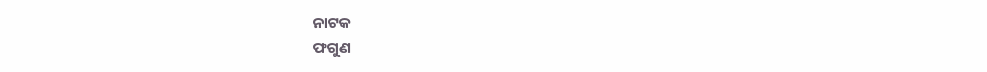ନାଟକ
ଫଗୁଣ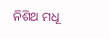ନିଶିଥ ମଧୂ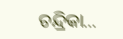ଚନ୍ଦ୍ରିକା…